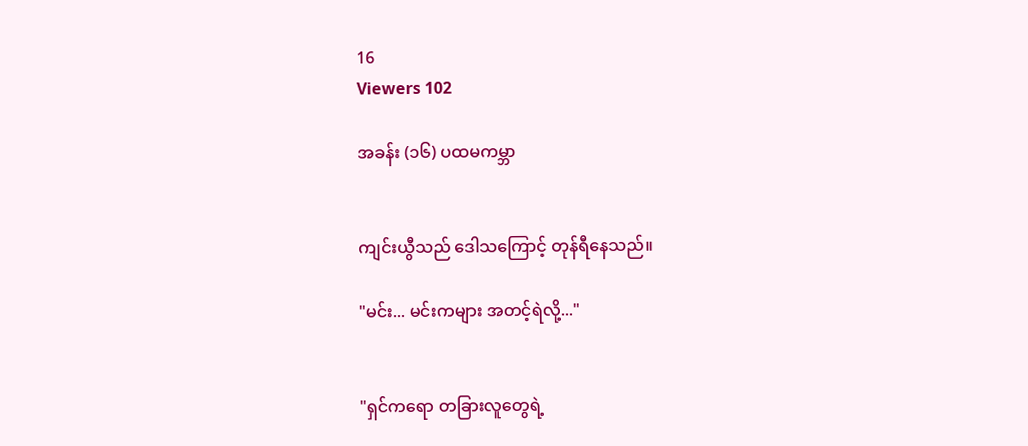16
Viewers 102

အခန်း (၁၆) ပထမကမ္ဘာ


ကျင်းယွီသည် ဒေါသကြောင့် တုန်ရီနေသည်။

"မင်း... မင်းကများ အတင့်ရဲလို့..."


"ရှင်ကရော တခြားလူတွေရဲ့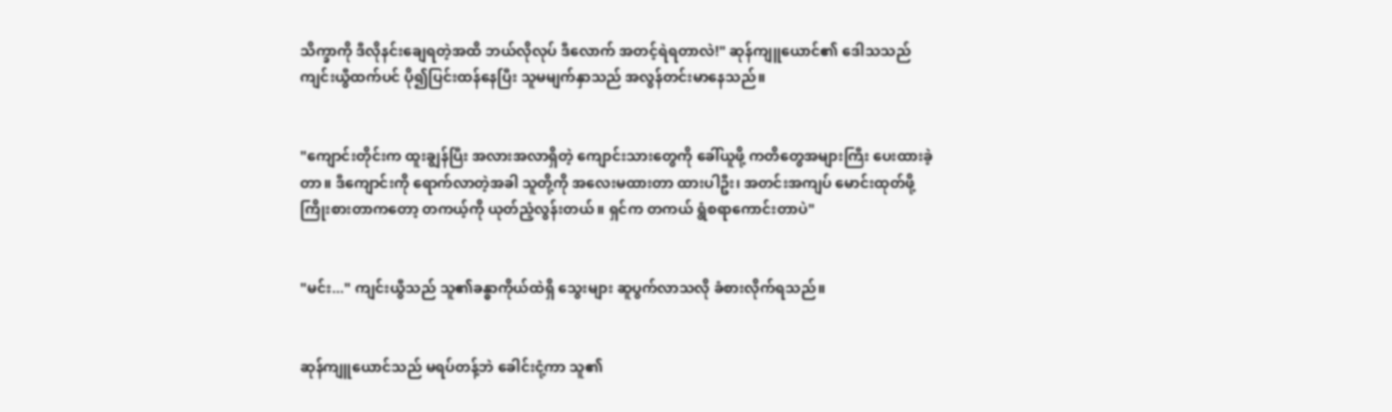သိက္ခာကို ဒီလိုနင်းချေရတဲ့အထိ ဘယ်လိုလုပ် ဒီလောက် အတင့်ရဲရတာလဲ!" ဆုန်ကျူယောင်၏ ဒေါသသည် ကျင်းယွီထက်ပင် ပို၍ပြင်းထန်နေပြီး သူမမျက်နှာသည် အလွန်တင်းမာနေသည်။


"ကျောင်းတိုင်းက ထူးချွန်ပြီး အလားအလာရှိတဲ့ ကျောင်းသားတွေကို ခေါ်ယူဖို့ ကတိတွေအများကြီး ပေးထားခဲ့တာ။ ဒီကျောင်းကို ရောက်လာတဲ့အခါ သူတို့ကို အလေးမထားတာ ထားပါဦး၊ အတင်းအကျပ် မောင်းထုတ်ဖို့ ကြိုးစားတာကတော့ တကယ့်ကို ယုတ်ညံ့လွန်းတယ်။ ရှင်က တကယ် ရွံစရာကောင်းတာပဲ"


"မင်း..." ကျင်းယွီသည် သူ၏ခန္ဓာကိုယ်ထဲရှိ သွေးများ ဆူပွက်လာသလို ခံစားလိုက်ရသည်။


ဆုန်ကျူယောင်သည် မရပ်တန့်ဘဲ ခေါင်းငုံ့ကာ သူ၏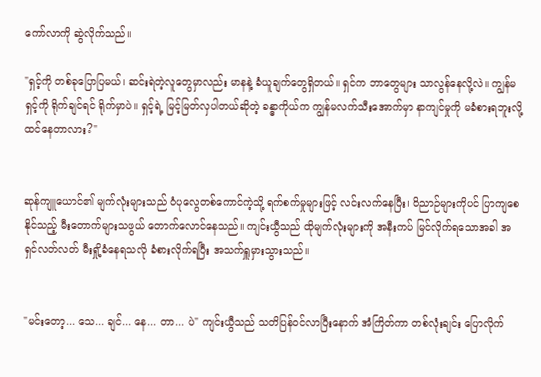ကော်လာကို ဆွဲလိုက်သည်။

"ရှင့်ကို တစ်ခုပြောပြမယ်၊ ဆင်းရဲတဲ့လူတွေမှာလည်း မာနနဲ့ ခံယူချက်တွေရှိတယ်။ ရှင်က ဘာတွေများ သာလွန်နေလို့လဲ။ ကျွန်မ ရှင့်ကို ရိုက်ချင်ရင် ရိုက်မှာပဲ။ ရှင့်ရဲ့ မြင့်မြတ်လှပါတယ်ဆိုတဲ့ ခန္ဓာကိုယ်က ကျွန်မလက်သီးအောက်မှာ နာကျင်မှုကို မခံစားရဘူးလို့ ထင်နေတာလား?"


ဆုန်ကျူယောင်၏ မျက်လုံးများသည် ဝံပုလွေတစ်ကောင်ကဲ့သို့ ရက်စက်မှုများဖြင့် လင်းလက်နေပြီး၊ ဝိညာဉ်များကိုပင် ပြာကျစေနိုင်သည့် မီးတောက်များသဖွယ် တောက်လောင်နေသည်။ ကျင်းယွီသည် ထိုမျက်လုံးများကို အနီးကပ် မြင်လိုက်ရသောအခါ အရှင်လတ်လတ် မီးရှို့ခံနေရသလို ခံစားလိုက်ရပြီး အသက်ရှူမှားသွားသည်။


"မင်းတော့... သေ... ချင်... နေ... တာ... ပဲ" ကျင်းယွီသည် သတိပြန်ဝင်လာပြီးနောက် အံကြိတ်ကာ တစ်လုံးချင်း ပြောလိုက်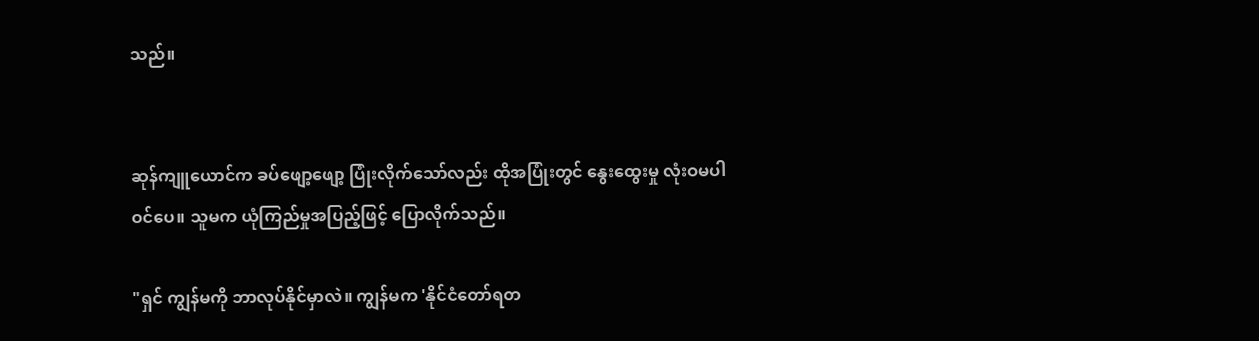သည်။


ဆုန်ကျူယောင်က ခပ်ဖျော့ဖျော့ ပြုံးလိုက်သော်လည်း ထိုအပြုံးတွင် နွေးထွေးမှု လုံးဝမပါဝင်ပေ။ သူမက ယုံကြည်မှုအပြည့်ဖြင့် ပြောလိုက်သည်။

"ရှင် ကျွန်မကို ဘာလုပ်နိုင်မှာလဲ။ ကျွန်မက 'နိုင်ငံတော်ရတ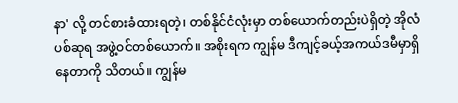နာ' လို့ တင်စားခံထားရတဲ့၊ တစ်နိုင်ငံလုံးမှာ တစ်ယောက်တည်းပဲရှိတဲ့ အိုလံပစ်ဆုရ အဖွဲ့ဝင်တစ်ယောက်။ အစိုးရက ကျွန်မ ဒီကျင့်ခယ့်အကယ်ဒမီမှာရှိနေတာကို သိတယ်။ ကျွန်မ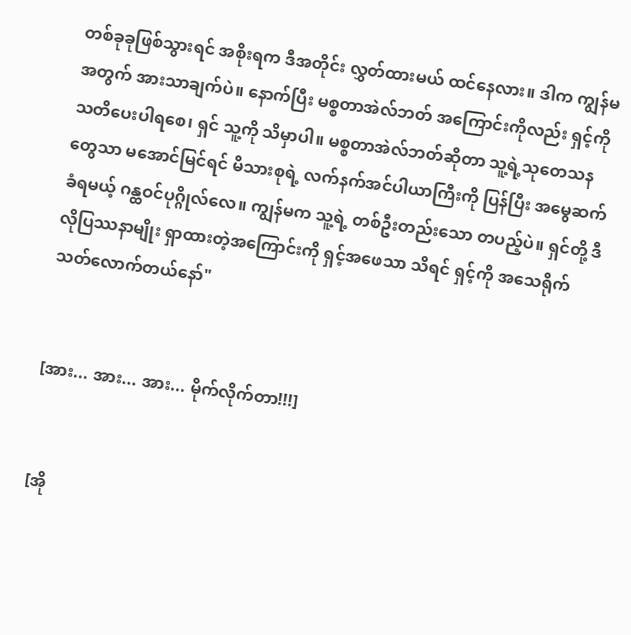တစ်ခုခုဖြစ်သွားရင် အစိုးရက ဒီအတိုင်း လွှတ်ထားမယ် ထင်နေလား။ ဒါက ကျွန်မအတွက် အားသာချက်ပဲ။ နောက်ပြီး မစ္စတာအဲလ်ဘတ် အကြောင်းကိုလည်း ရှင့်ကို သတိပေးပါရစေ၊ ရှင် သူ့ကို သိမှာပါ။ မစ္စတာအဲလ်ဘတ်ဆိုတာ သူ့ရဲ့သုတေသနတွေသာ မအောင်မြင်ရင် မိသားစုရဲ့ လက်နက်အင်ပါယာကြီးကို ပြန်ပြီး အမွေဆက်ခံရမယ့် ဂန္ထဝင်ပုဂ္ဂိုလ်လေ။ ကျွန်မက သူ့ရဲ့ တစ်ဦးတည်းသော တပည့်ပဲ။ ရှင်တို့ ဒီလိုပြဿနာမျိုး ရှာထားတဲ့အကြောင်းကို ရှင့်အဖေသာ သိရင် ရှင့်ကို အသေရိုက်သတ်လောက်တယ်နော်"


[အား... အား... အား... မိုက်လိုက်တာ!!!]


[အို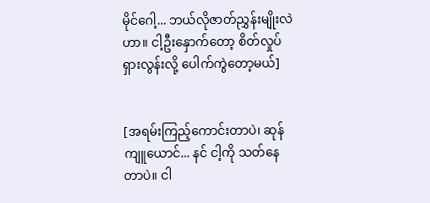မိုင်ဂေါ့... ဘယ်လိုဇာတ်ညွှန်းမျိုးလဲဟာ။ ငါ့ဦးနှောက်တော့ စိတ်လှုပ်ရှားလွန်းလို့ ပေါက်ကွဲတော့မယ်]


[အရမ်းကြည့်ကောင်းတာပဲ၊ ဆုန်ကျူယောင်... နင် ငါ့ကို သတ်နေတာပဲ။ ငါ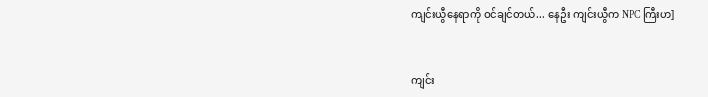ကျင်းယွီနေရာကို ဝင်ချင်တယ်... နေဦး ကျင်းယွီက NPC ကြီးဟ]


ကျင်း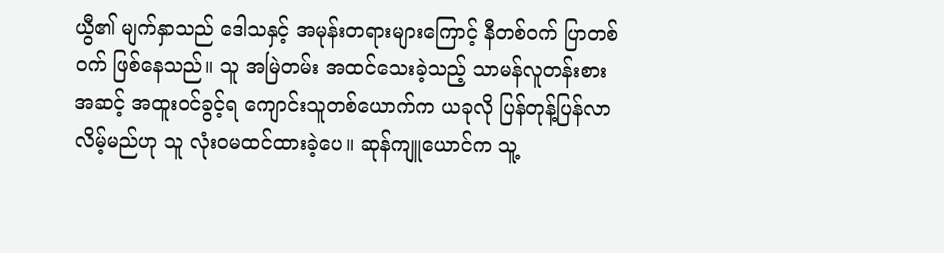ယွီ၏ မျက်နှာသည် ဒေါသနှင့် အမုန်းတရားများကြောင့် နီတစ်ဝက် ပြာတစ်ဝက် ဖြစ်နေသည်။ သူ အမြဲတမ်း အထင်သေးခဲ့သည့် သာမန်လူတန်းစားအဆင့် အထူးဝင်ခွင့်ရ ကျောင်းသူတစ်ယောက်က ယခုလို ပြန်တုန့်ပြန်လာလိမ့်မည်ဟု သူ လုံးဝမထင်ထားခဲ့ပေ။ ဆုန်ကျူယောင်က သူ့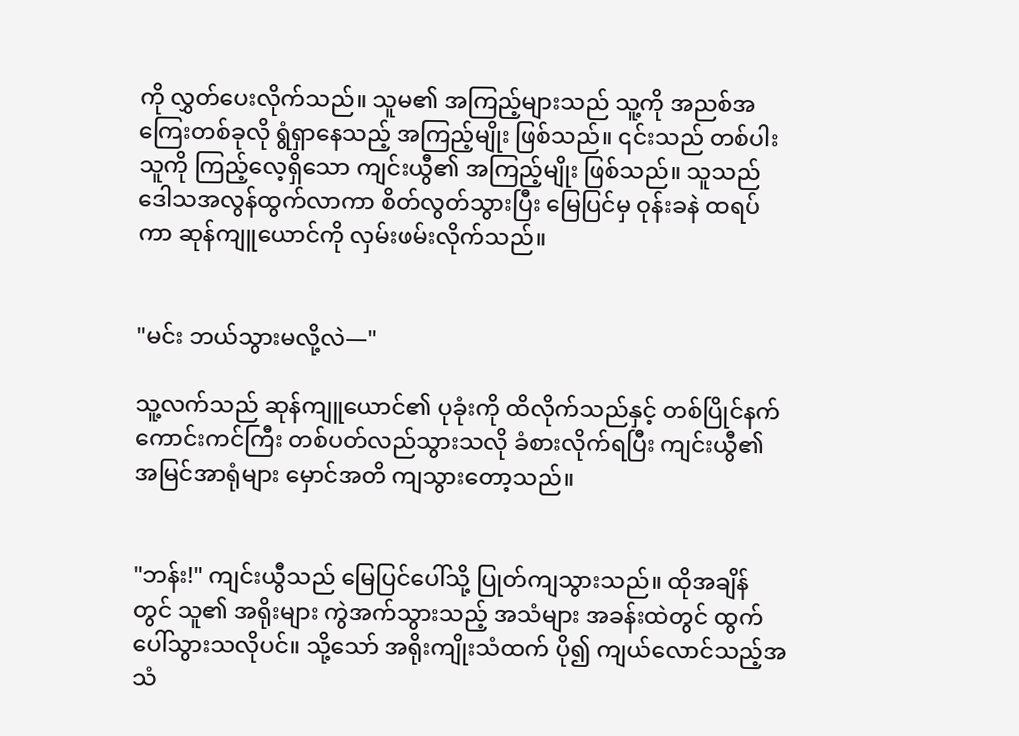ကို လွှတ်ပေးလိုက်သည်။ သူမ၏ အကြည့်များသည် သူ့ကို အညစ်အကြေးတစ်ခုလို ရွံရှာနေသည့် အကြည့်မျိုး ဖြစ်သည်။ ၎င်းသည် တစ်ပါးသူကို ကြည့်လေ့ရှိသော ကျင်းယွီ၏ အကြည့်မျိုး ဖြစ်သည်။ သူသည် ဒေါသအလွန်ထွက်လာကာ စိတ်လွတ်သွားပြီး မြေပြင်မှ ဝုန်းခနဲ ထရပ်ကာ ဆုန်ကျူယောင်ကို လှမ်းဖမ်းလိုက်သည်။


"မင်း ဘယ်သွားမလို့လဲ—"

သူ့လက်သည် ဆုန်ကျူယောင်၏ ပုခုံးကို ထိလိုက်သည်နှင့် တစ်ပြိုင်နက် ကောင်းကင်ကြီး တစ်ပတ်လည်သွားသလို ခံစားလိုက်ရပြီး ကျင်းယွီ၏ အမြင်အာရုံများ မှောင်အတိ ကျသွားတော့သည်။


"ဘန်း!" ကျင်းယွီသည် မြေပြင်ပေါ်သို့ ပြုတ်ကျသွားသည်။ ထိုအချိန်တွင် သူ၏ အရိုးများ ကွဲအက်သွားသည့် အသံများ အခန်းထဲတွင် ထွက်ပေါ်သွားသလိုပင်။ သို့သော် အရိုးကျိုးသံထက် ပို၍ ကျယ်လောင်သည့်အသံ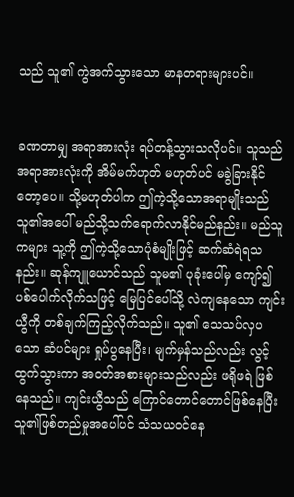သည် သူ၏ ကွဲအက်သွားသော မာနတရားများပင်။


ခဏတာမျှ အရာအားလုံး ရပ်တန့်သွားသလိုပင်။ သူသည် အရာအားလုံးကို အိမ်မက်ဟုတ် မဟုတ်ပင် မခွဲခြားနိုင်တော့ပေ။ သို့မဟုတ်ပါက ဤကဲ့သို့သောအရာမျိုးသည် သူ၏အပေါ် မည်သို့သက်ရောက်လာနိုင်မည်နည်း။ မည်သူကများ သူ့ကို ဤကဲ့သို့သောပုံစံမျိုးဖြင့် ဆက်ဆံရဲရသနည်း။ ဆုန်ကျူယောင်သည် သူမ၏ ပုခုံးပေါ်မှ ကျော်၍ ပစ်ပေါက်လိုက်သဖြင့် မြေပြင်ပေါ်သို့ လဲကျနေသော ကျင်းယွီကို တစ်ချက်ကြည့်လိုက်သည်။ သူ၏ သေသပ်လှပသော ဆံပင်များ ရှုပ်ပွနေပြီး၊ မျက်မှန်သည်လည်း လွင့်ထွက်သွားကာ အဝတ်အစားများသည်လည်း ဖရိုဖရဲ ဖြစ်နေသည်။ ကျင်းယွီသည် ကြောင်တောင်တောင်ဖြစ်နေပြီး သူ၏ဖြစ်တည်မှုအပေါ်ပင် သံသယဝင်နေ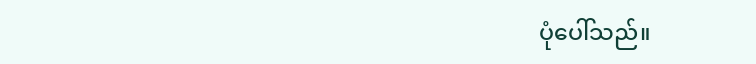ပုံပေါ်သည်။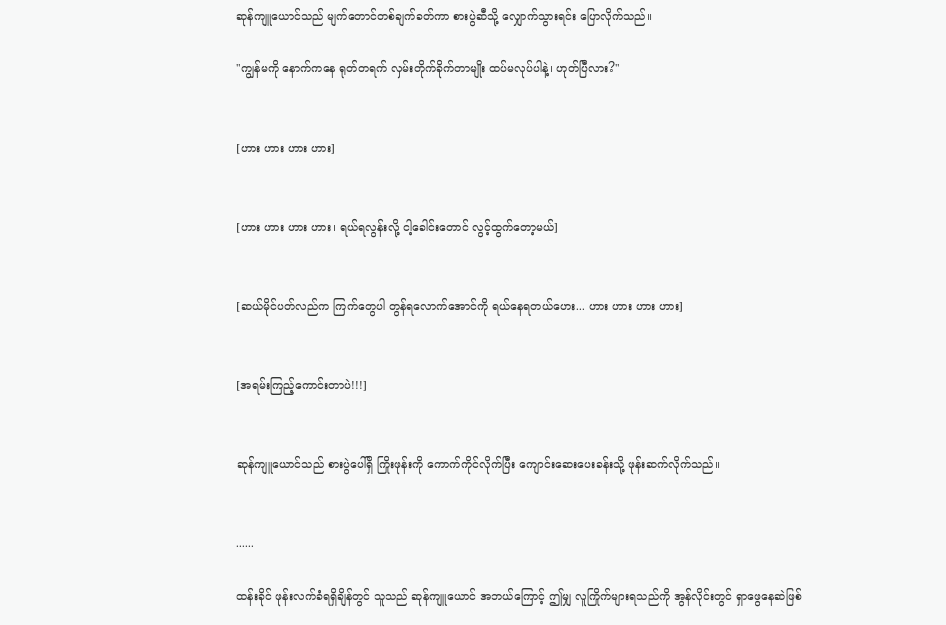ဆုန်ကျူယောင်သည် မျက်တောင်တစ်ချက်ခတ်ကာ စားပွဲဆီသို့ လျှောက်သွားရင်း ပြောလိုက်သည်။

"ကျွန်မကို နောက်ကနေ ရုတ်တရက် လှမ်းတိုက်ခိုက်တာမျိုး ထပ်မလုပ်ပါနဲ့၊ ဟုတ်ပြီလား?"


[ဟား ဟား ဟား ဟား]


[ဟား ဟား ဟား ဟား၊ ရယ်ရလွန်းလို့ ငါ့ခေါင်းတောင် လွင့်ထွက်တော့မယ်]


[ဆယ်မိုင်ပတ်လည်က ကြက်တွေပါ တွန်ရလောက်အောင်ကို ရယ်နေရတယ်ဟေး... ဟား ဟား ဟား ဟား]


[အရမ်းကြည့်ကောင်းတာပဲ!!!]


ဆုန်ကျူယောင်သည် စားပွဲပေါ်ရှိ ကြိုးဖုန်းကို ကောက်ကိုင်လိုက်ပြီး ကျောင်းဆေးပေးခန်းသို့ ဖုန်းဆက်လိုက်သည်။


......

ထန်းခိုင် ဖုန်းလက်ခံရရှိချိန်တွင် သူသည် ဆုန်ကျူယောင် အဘယ်ကြောင့် ဤမျှ လူကြိုက်များရသည်ကို အွန်လိုင်းတွင် ရှာဖွေနေဆဲဖြစ်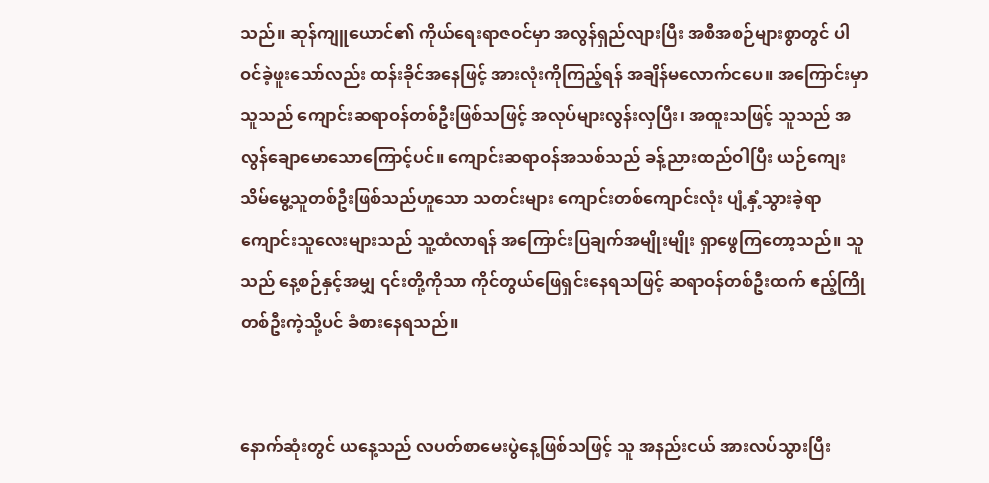သည်။ ဆုန်ကျူယောင်၏ ကိုယ်ရေးရာဇဝင်မှာ အလွန်ရှည်လျားပြီး အစီအစဉ်များစွာတွင် ပါဝင်ခဲ့ဖူးသော်လည်း ထန်းခိုင်အနေဖြင့် အားလုံးကိုကြည့်ရန် အချိန်မလောက်ငပေ။ အကြောင်းမှာ သူသည် ကျောင်းဆရာဝန်တစ်ဦးဖြစ်သဖြင့် အလုပ်များလွန်းလှပြီး၊ အထူးသဖြင့် သူသည် အလွန်ချောမောသောကြောင့်ပင်။ ကျောင်းဆရာဝန်အသစ်သည် ခန့်ညားထည်ဝါပြီး ယဉ်ကျေးသိမ်မွေ့သူတစ်ဦးဖြစ်သည်ဟူသော သတင်းများ ကျောင်းတစ်ကျောင်းလုံး ပျံ့နှံ့သွားခဲ့ရာ ကျောင်းသူလေးများသည် သူ့ထံလာရန် အကြောင်းပြချက်အမျိုးမျိုး ရှာဖွေကြတော့သည်။ သူသည် နေ့စဉ်နှင့်အမျှ ၎င်းတို့ကိုသာ ကိုင်တွယ်ဖြေရှင်းနေရသဖြင့် ဆရာဝန်တစ်ဦးထက် ဧည့်ကြိုတစ်ဦးကဲ့သို့ပင် ခံစားနေရသည်။


နောက်ဆုံးတွင် ယနေ့သည် လပတ်စာမေးပွဲနေ့ဖြစ်သဖြင့် သူ အနည်းငယ် အားလပ်သွားပြီး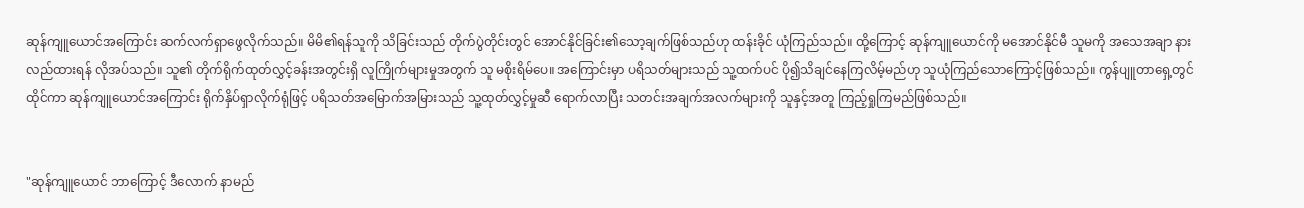ဆုန်ကျူယောင်အကြောင်း ဆက်လက်ရှာဖွေလိုက်သည်။ မိမိ၏ရန်သူကို သိခြင်းသည် တိုက်ပွဲတိုင်းတွင် အောင်နိုင်ခြင်း၏သော့ချက်ဖြစ်သည်ဟု ထန်းခိုင် ယုံကြည်သည်။ ထို့ကြောင့် ဆုန်ကျူယောင်ကို မအောင်နိုင်မီ သူမကို အသေအချာ နားလည်ထားရန် လိုအပ်သည်။ သူ၏ တိုက်ရိုက်ထုတ်လွှင့်ခန်းအတွင်းရှိ လူကြိုက်များမှုအတွက် သူ မစိုးရိမ်ပေ။ အကြောင်းမှာ ပရိသတ်များသည် သူ့ထက်ပင် ပို၍သိချင်နေကြလိမ့်မည်ဟု သူယုံကြည်သောကြောင့်ဖြစ်သည်။ ကွန်ပျူတာရှေ့တွင် ထိုင်ကာ ဆုန်ကျူယောင်အကြောင်း ရိုက်နှိပ်ရှာလိုက်ရုံဖြင့် ပရိသတ်အမြောက်အမြားသည် သူ့ထုတ်လွှင့်မှုဆီ ရောက်လာပြီး သတင်းအချက်အလက်များကို သူနှင့်အတူ ကြည့်ရှုကြမည်ဖြစ်သည်။


"ဆုန်ကျူယောင် ဘာကြောင့် ဒီလောက် နာမည်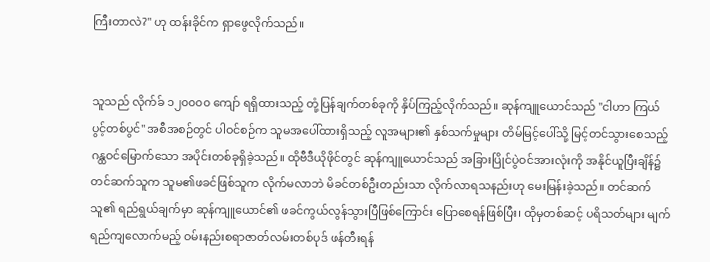ကြီးတာလဲ?" ဟု ထန်းခိုင်က ရှာဖွေလိုက်သည်။


သူသည် လိုက်ခ် ၁၂၀၀၀၀ ကျော် ရရှိထားသည့် တုံ့ပြန်ချက်တစ်ခုကို နှိပ်ကြည့်လိုက်သည်။ ဆုန်ကျူယောင်သည် "ငါဟာ ကြယ်ပွင့်တစ်ပွင်" အစီအစဉ်တွင် ပါဝင်စဉ်က သူမအပေါ်ထားရှိသည့် လူအများ၏ နှစ်သက်မှုများ တိမ်မြင့်ပေါ်သို့ မြင့်တင်သွားစေသည့် ဂန္ထဝင်မြောက်သော အပိုင်းတစ်ခုရှိခဲ့သည်။ ထိုဗီဒီယိုဖိုင်တွင် ဆုန်ကျူယောင်သည် အခြားပြိုင်ပွဲဝင်အားလုံးကို အနိုင်ယူပြီးချိန်၌ တင်ဆက်သူက သူမ၏ဖခင်ဖြစ်သူက လိုက်မလာဘဲ မိခင်တစ်ဦးတည်းသာ လိုက်လာရသနည်းဟု မေးမြန်းခဲ့သည်။ တင်ဆက်သူ၏ ရည်ရွယ်ချက်မှာ ဆုန်ကျူယောင်၏ ဖခင်ကွယ်လွန်သွားပြီဖြစ်ကြောင်း ပြောစေရန်ဖြစ်ပြီး၊ ထိုမှတစ်ဆင့် ပရိသတ်များ မျက်ရည်ကျလောက်မည့် ဝမ်းနည်းစရာဇာတ်လမ်းတစ်ပုဒ် ဖန်တီးရန်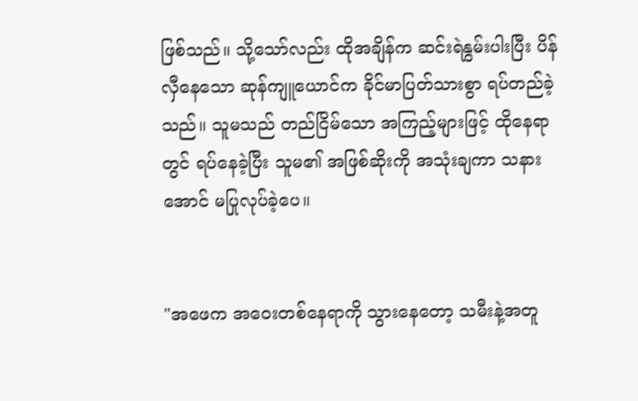ဖြစ်သည်။ သို့သော်လည်း ထိုအချိန်က ဆင်းရဲနွမ်းပါးပြီး ပိန်လှီနေသော ဆုန်ကျူယောင်က ခိုင်မာပြတ်သားစွာ ရပ်တည်ခဲ့သည်။ သူမသည် တည်ငြိမ်သော အကြည့်များဖြင့် ထိုနေရာတွင် ရပ်နေခဲ့ပြီး သူမ၏ အဖြစ်ဆိုးကို အသုံးချကာ သနားအောင် မပြုလုပ်ခဲ့ပေ။


"အဖေက အဝေးတစ်နေရာကို သွားနေတော့ သမီးနဲ့အတူ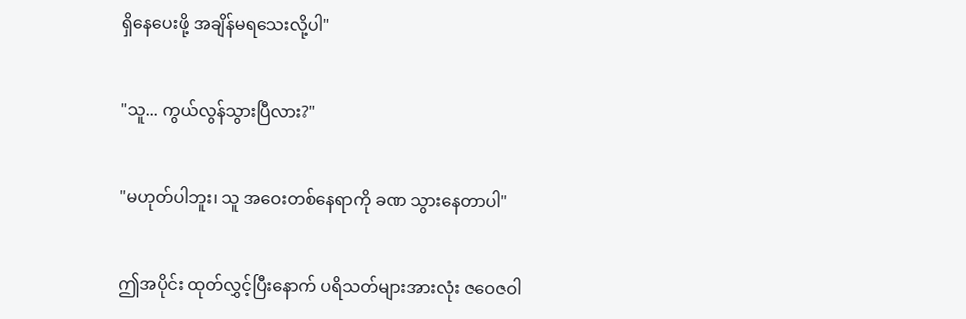ရှိနေပေးဖို့ အချိန်မရသေးလို့ပါ"


"သူ... ကွယ်လွန်သွားပြီလား?"


"မဟုတ်ပါဘူး၊ သူ အဝေးတစ်နေရာကို ခဏ သွားနေတာပါ"


ဤအပိုင်း ထုတ်လွှင့်ပြီးနောက် ပရိသတ်များအားလုံး ဇဝေဇဝါ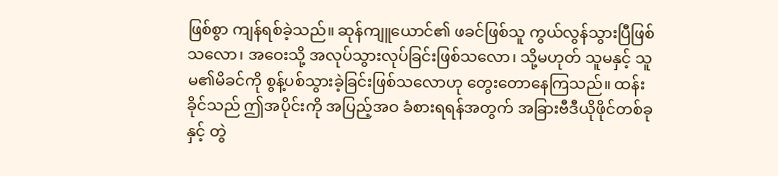ဖြစ်စွာ ကျန်ရစ်ခဲ့သည်။ ဆုန်ကျူယောင်၏ ဖခင်ဖြစ်သူ ကွယ်လွန်သွားပြီဖြစ်သလော၊ အဝေးသို့ အလုပ်သွားလုပ်ခြင်းဖြစ်သလော၊ သို့မဟုတ် သူမနှင့် သူမ၏မိခင်ကို စွန့်ပစ်သွားခဲ့ခြင်းဖြစ်သလောဟု တွေးတောနေကြသည်။ ထန်းခိုင်သည် ဤအပိုင်းကို အပြည့်အဝ ခံစားရရန်အတွက် အခြားဗီဒီယိုဖိုင်တစ်ခုနှင့် တွဲ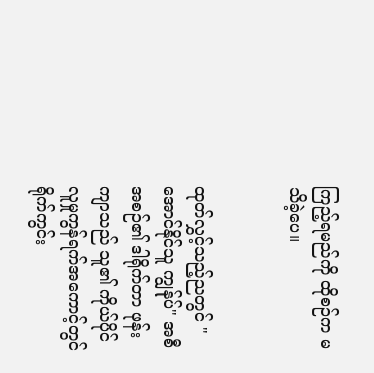ကြည့်ရမည်ကို ထိုစဉ်က မသိခဲ့ပေ။


ထုတ်လွှင့်သည့်ညတွင် "အောင်နိုင်သူ ကျွန်ုပ်" အစီအစဉ်၏ ဒါရိုက်တာ ဖုန်းကျာသည် သူ၏ ကိုယ်ပိုင်လူမှုကွန်ရက်အကောင့်တွင် ရိုက်ကွင်း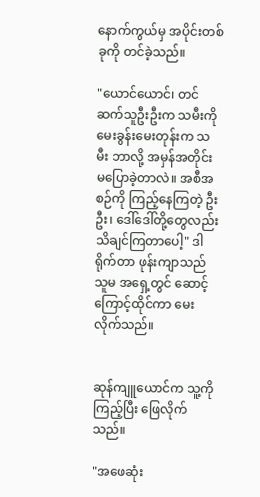နောက်ကွယ်မှ အပိုင်းတစ်ခုကို တင်ခဲ့သည်။

"ယောင်ယောင်၊ တင်ဆက်သူဦးဦးက သမီးကို မေးခွန်းမေးတုန်းက သမီး ဘာလို့ အမှန်အတိုင်း မပြောခဲ့တာလဲ။ အစီအစဉ်ကို ကြည့်နေကြတဲ့ ဦးဦး၊ ဒေါ်ဒေါ်တို့တွေလည်း သိချင်ကြတာပေါ့" ဒါရိုက်တာ ဖုန်းကျာသည် သူမ အရှေ့တွင် ဆောင့်ကြောင့်ထိုင်ကာ မေးလိုက်သည်။


ဆုန်ကျူယောင်က သူ့ကို ကြည့်ပြီး ဖြေလိုက်သည်။

"အဖေဆုံး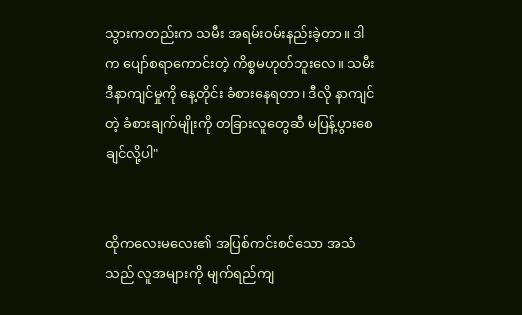သွားကတည်းက သမီး အရမ်းဝမ်းနည်းခဲ့တာ။ ဒါက ပျော်စရာကောင်းတဲ့ ကိစ္စမဟုတ်ဘူးလေ။ သမီး ဒီနာကျင်မှုကို နေ့တိုင်း ခံစားနေရတာ၊ ဒီလို နာကျင်တဲ့ ခံစားချက်မျိုးကို တခြားလူတွေဆီ မပြန့်ပွားစေချင်လို့ပါ"


ထိုကလေးမလေး၏ အပြစ်ကင်းစင်သော အသံသည် လူအများကို မျက်ရည်ကျ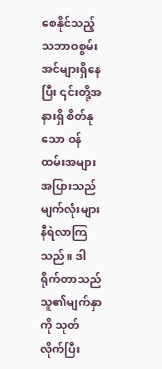စေနိုင်သည့် သဘာဝစွမ်းအင်များရှိနေပြီး ၎င်းတို့အနားရှိ စိတ်နုသော ဝန်ထမ်းအများအပြားသည် မျက်လုံးများ နီရဲလာကြသည်။ ဒါရိုက်တာသည် သူ၏မျက်နှာကို သုတ်လိုက်ပြီး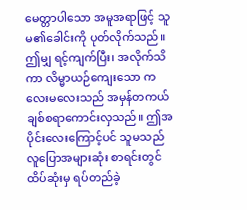မေတ္တာပါသော အမူအရာဖြင့် သူမ၏ခေါင်းကို ပုတ်လိုက်သည်။ ဤမျှ ရင့်ကျက်ပြီး၊ အလိုက်သိကာ လိမ္မာယဉ်ကျေးသော ကလေးမလေးသည် အမှန်တကယ် ချစ်စရာကောင်းလှသည်။ ဤအပိုင်းလေးကြောင့်ပင် သူမသည် လူပြောအများဆုံး စာရင်းတွင် ထိပ်ဆုံးမှ ရပ်တည်ခဲ့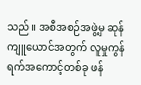သည်။ အစီအစဉ်အဖွဲ့မှ ဆုန်ကျူယောင်အတွက် လူမှုကွန်ရက်အကောင့်တစ်ခု ဖန်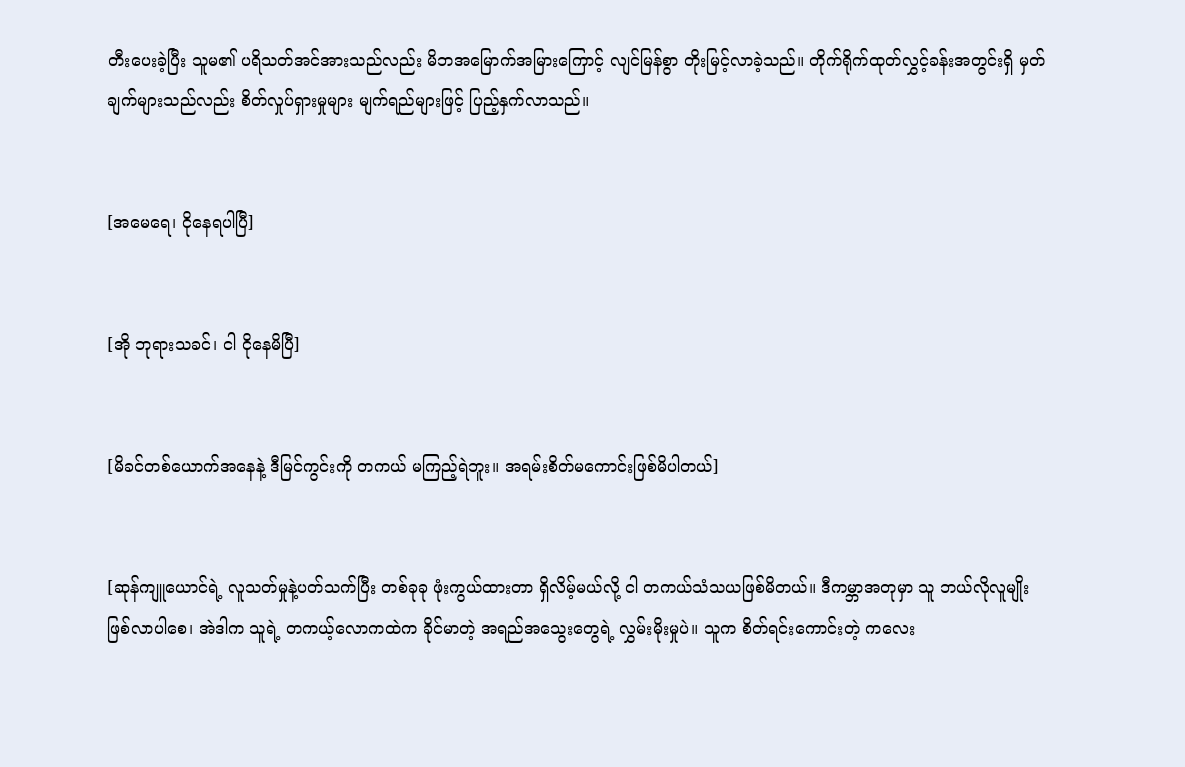တီးပေးခဲ့ပြီး သူမ၏ ပရိသတ်အင်အားသည်လည်း မိဘအမြောက်အမြားကြောင့် လျင်မြန်စွာ တိုးမြင့်လာခဲ့သည်။ တိုက်ရိုက်ထုတ်လွှင့်ခန်းအတွင်းရှိ မှတ်ချက်များသည်လည်း စိတ်လှုပ်ရှားမှုများ မျက်ရည်များဖြင့် ပြည့်နှက်လာသည်။


[အမေရေ၊ ငိုနေရပါပြီ]


[အို ဘုရားသခင်၊ ငါ ငိုနေမိပြီ]


[မိခင်တစ်ယောက်အနေနဲ့ ဒီမြင်ကွင်းကို တကယ် မကြည့်ရဲဘူး။ အရမ်းစိတ်မကောင်းဖြစ်မိပါတယ်]


[ဆုန်ကျူယောင်ရဲ့ လူသတ်မှုနဲ့ပတ်သက်ပြီး တစ်ခုခု ဖုံးကွယ်ထားတာ ရှိလိမ့်မယ်လို့ ငါ တကယ်သံသယဖြစ်မိတယ်။ ဒီကမ္ဘာအတုမှာ သူ ဘယ်လိုလူမျိုး ဖြစ်လာပါစေ၊ အဲဒါက သူရဲ့ တကယ့်လောကထဲက ခိုင်မာတဲ့ အရည်အသွေးတွေရဲ့ လွှမ်းမိုးမှုပဲ။ သူက စိတ်ရင်းကောင်းတဲ့ ကလေး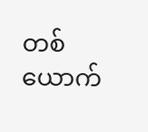တစ်ယောက်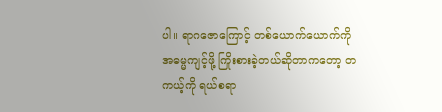ပါ။ ရာဂဇောကြောင့် တစ်ယောက်ယောက်ကို အဓမ္မကျင့်ဖို့ ကြိုးစားခဲ့တယ်ဆိုတာကတော့ တကယ့်ကို ရယ်စရာ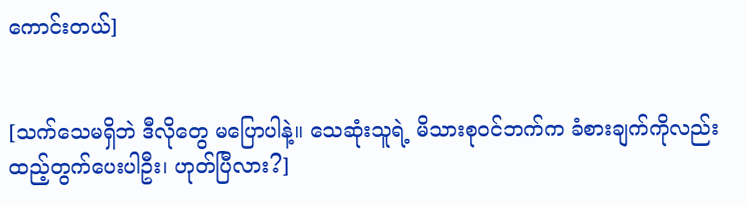ကောင်းတယ်]


[သက်သေမရှိဘဲ ဒီလိုတွေ မပြောပါနဲ့။ သေဆုံးသူရဲ့ မိသားစုဝင်ဘက်က ခံစားချက်ကိုလည်း ထည့်တွက်ပေးပါဦး၊ ဟုတ်ပြီလား?]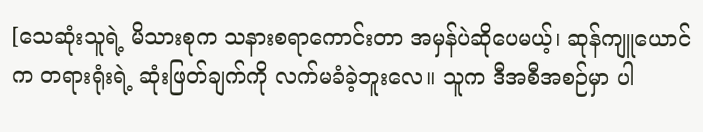[သေဆုံးသူရဲ့ မိသားစုက သနားစရာကောင်းတာ အမှန်ပဲဆိုပေမယ့်၊ ဆုန်ကျူယောင်က တရားရုံးရဲ့ ဆုံးဖြတ်ချက်ကို လက်မခံခဲ့ဘူးလေ။ သူက ဒီအစီအစဉ်မှာ ပါ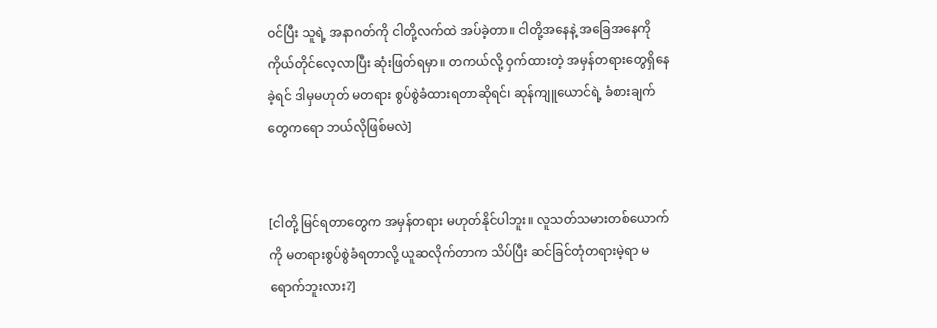ဝင်ပြီး သူရဲ့ အနာဂတ်ကို ငါတို့လက်ထဲ အပ်ခဲ့တာ။ ငါတို့အနေနဲ့ အခြေအနေကို ကိုယ်တိုင်လေ့လာပြီး ဆုံးဖြတ်ရမှာ။ တကယ်လို့ ဝှက်ထားတဲ့ အမှန်တရားတွေရှိနေခဲ့ရင် ဒါမှမဟုတ် မတရား စွပ်စွဲခံထားရတာဆိုရင်၊ ဆုန်ကျူယောင်ရဲ့ ခံစားချက်တွေကရော ဘယ်လိုဖြစ်မလဲ]


[ငါတို့ မြင်ရတာတွေက အမှန်တရား မဟုတ်နိုင်ပါဘူး။ လူသတ်သမားတစ်ယောက်ကို မတရားစွပ်စွဲခံရတာလို့ ယူဆလိုက်တာက သိပ်ပြီး ဆင်ခြင်တုံတရားမဲ့ရာ မရောက်ဘူးလား?]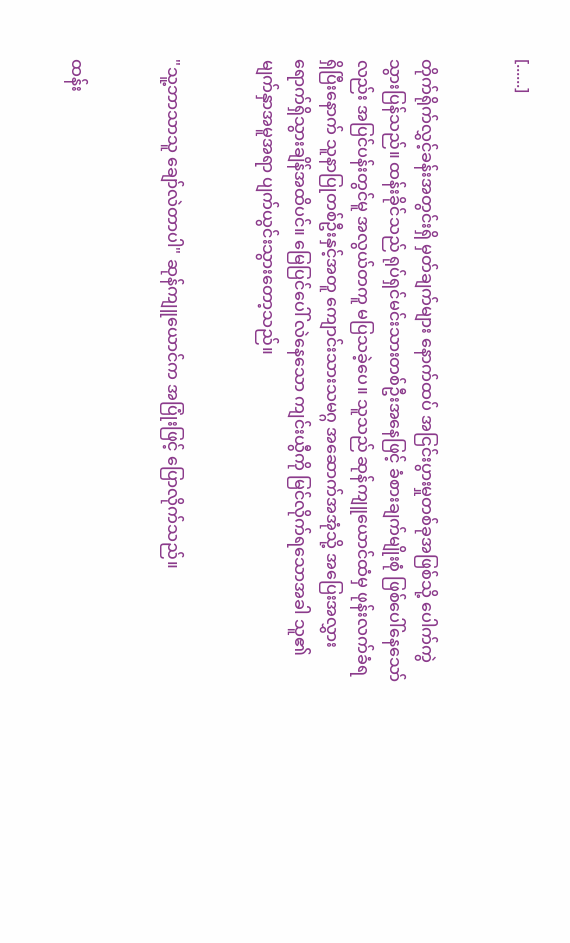[......]


တိုက်ရိုက်လွှင့်ခန်းအတွင်းရှိ မှတ်ချက်များ နောက်ထပ် အငြင်းပွားမှုတစ်ခုအဖြစ်သို့ ပေါက်ကွဲသွားပြန်သည်။ ထန်းခိုင်သည် ရုပ်ရှင်မင်းသားတစ်ဦးအနေဖြင့် ခံစားချက်မျိုးစုံ ဖြစ်ပေါ်နေသော်လည်း အပြင်ပန်းတွင်မူ အလွယ်တကူ မပြသခဲ့ပေ။ သူသည် ဆုန်ကျူယောင်ထံမှ ဖုန်းလက်ခံရရှိပြီးနောက် သူနာပြုတစ်ဦးနှင့်အတူ ကျောင်းသားသမဂ္ဂ အဆောက်အအုံသို့ အပြေးအလွှား ရောက်ရှိသွားချိန်အထိပင်။ မြေပြင်ပေါ် လဲနေသော ကျင်းယွီကို မြင်လိုက်ရသောအခါ သူ၏ မျက်နှာအမူအရာ ပျက်ယွင်းသွားတော့သည်။


"သူ့ဘာသာသူ ချော်လဲတာပါ" ဆုန်ကျူယောင်က အပြုံးဖြင့် ပြောလိုက်သည်။


ထန်း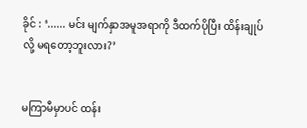ခိုင် : ‘...... မင်း မျက်နှာအမူအရာကို ဒီထက်ပိုပြီး ထိန်းချုပ်လို့ မရတော့ဘူးလား?’


မကြာမီမှာပင် ထန်း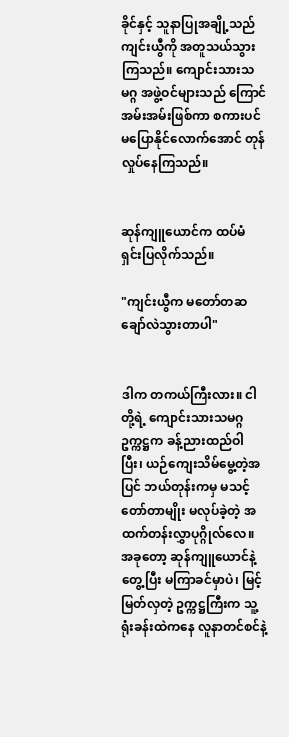ခိုင်နှင့် သူနာပြုအချို့သည် ကျင်းယွီကို အတူသယ်သွားကြသည်။ ကျောင်းသားသမဂ္ဂ အဖွဲ့ဝင်များသည် ကြောင်အမ်းအမ်းဖြစ်ကာ စကားပင် မပြောနိုင်လောက်အောင် တုန်လှုပ်နေကြသည်။


ဆုန်ကျူယောင်က ထပ်မံ ရှင်းပြလိုက်သည်။

"ကျင်းယွီက မတော်တဆ ချော်လဲသွားတာပါ"


ဒါက တကယ်ကြီးလား။ ငါတို့ရဲ့ ကျောင်းသားသမဂ္ဂ ဥက္ကဋ္ဌက ခန့်ညားထည်ဝါပြီး၊ ယဉ်ကျေးသိမ်မွေ့တဲ့အပြင် ဘယ်တုန်းကမှ မသင့်တော်တာမျိုး မလုပ်ခဲ့တဲ့ အထက်တန်းလွှာပုဂ္ဂိုလ်လေ။ အခုတော့ ဆုန်ကျူယောင်နဲ့ တွေ့ပြီး မကြာခင်မှာပဲ၊ မြင့်မြတ်လှတဲ့ ဥက္ကဋ္ဌကြီးက သူ့ရုံးခန်းထဲကနေ လူနာတင်စင်နဲ့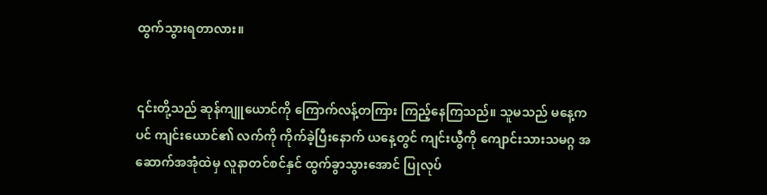ထွက်သွားရတာလား။


၎င်းတို့သည် ဆုန်ကျူယောင်ကို ကြောက်လန့်တကြား ကြည့်နေကြသည်။ သူမသည် မနေ့ကပင် ကျင်းယောင်၏ လက်ကို ကိုက်ခဲ့ပြီးနောက် ယနေ့တွင် ကျင်းယွီကို ကျောင်းသားသမဂ္ဂ အဆောက်အအုံထဲမှ လူနာတင်စင်နှင် ထွက်ခွာသွားအောင် ပြုလုပ်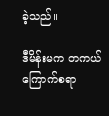ခဲ့သည်။

ဒီမိန်းမက တကယ် ကြောက်စရာ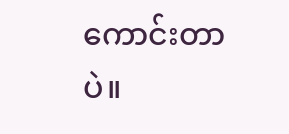ကောင်းတာပဲ။